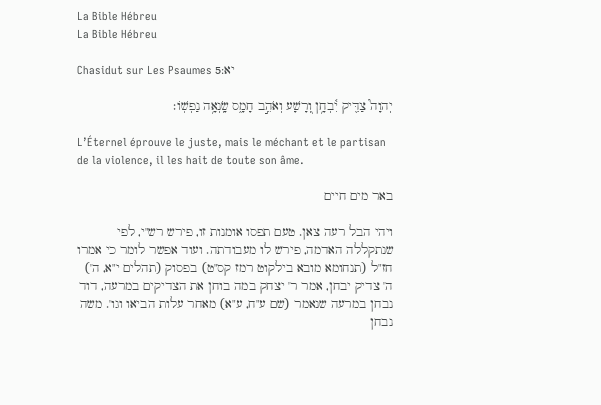La Bible Hébreu
La Bible Hébreu

Chasidut sur Les Psaumes יא:5

יְהוָה֮ צַדִּ֪יק יִ֫בְחָ֥ן וְ֭רָשָׁע וְאֹהֵ֣ב חָמָ֑ס שָֽׂנְאָ֥ה נַפְשֽׁוֹ׃

L’Éternel éprouve le juste, mais le méchant et le partisan de la violence, il les hait de toute son âme.

באר מים חיים

ויהי הבל רעה צאן. טעם תפסו אומנות זו, פירש רש"י, לפי שנתקללה האדמה, פירש לו מעבודתה. ועוד אפשר לומר כי אמרו חז"ל (תנחומא מובא בילקוט רמז קס"ט) בפסוק (תהלים י"א, ה') ה' צדיק יבחן, אמר ר' יצחק במה בוחן את הצדיקים במרעה, דוד נבחן במרעה שנאמר (שם ע"ח, ע"א) מאחר עלות הביאו וגו'. משה נבחן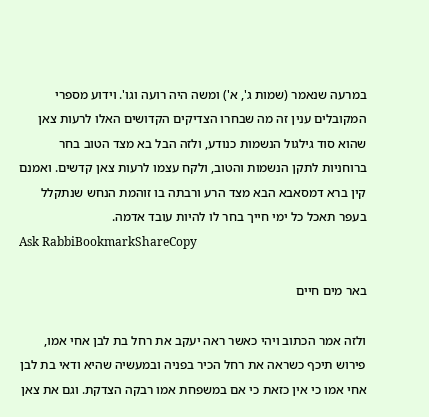במרעה שנאמר (שמות ג', א') ומשה היה רועה וגו'. וידוע מספרי המקובלים ענין זה מה שבחרו הצדיקים הקדושים האלו לרעות צאן שהוא סוד גילגול הנשמות כנודע, ולזה הבל בא מצד הטוב בחר ברוחניות לתקן הנשמות והטוב, ולקח עצמו לרעות צאן קדשים. ואמנם קין ברא דמסאבא הבא מצד הרע ורבתה בו זוהמת הנחש שנתקלל בעפר תאכל כל ימי חייך בחר לו להיות עובד אדמה.
Ask RabbiBookmarkShareCopy

באר מים חיים

ולזה אמר הכתוב ויהי כאשר ראה יעקב את רחל בת לבן אחי אמו, פירוש תיכף כשראה את רחל הכיר בפניה ובמעשיה שהיא ודאי בת לבן אחי אמו כי אין כזאת כי אם במשפחת אמו רבקה הצדקת. וגם את צאן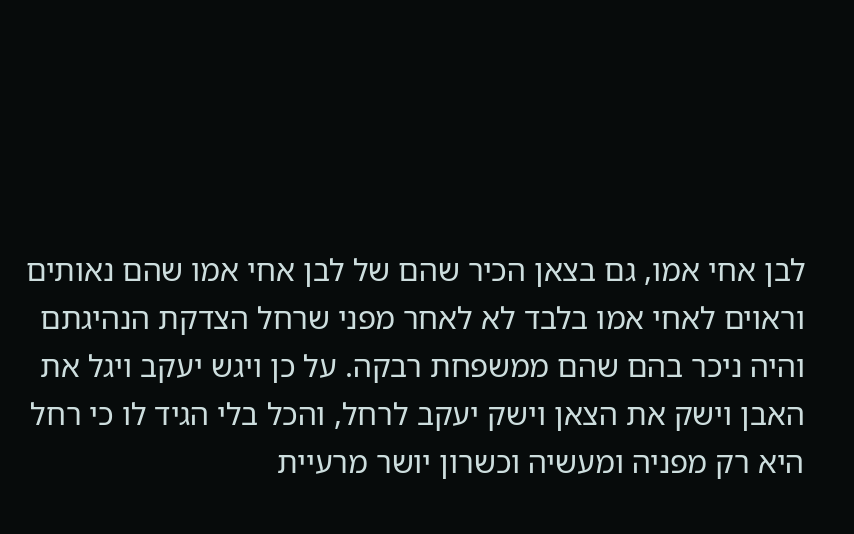לבן אחי אמו, גם בצאן הכיר שהם של לבן אחי אמו שהם נאותים וראוים לאחי אמו בלבד לא לאחר מפני שרחל הצדקת הנהיגתם והיה ניכר בהם שהם ממשפחת רבקה. על כן ויגש יעקב ויגל את האבן וישק את הצאן וישק יעקב לרחל, והכל בלי הגיד לו כי רחל היא רק מפניה ומעשיה וכשרון יושר מרעיית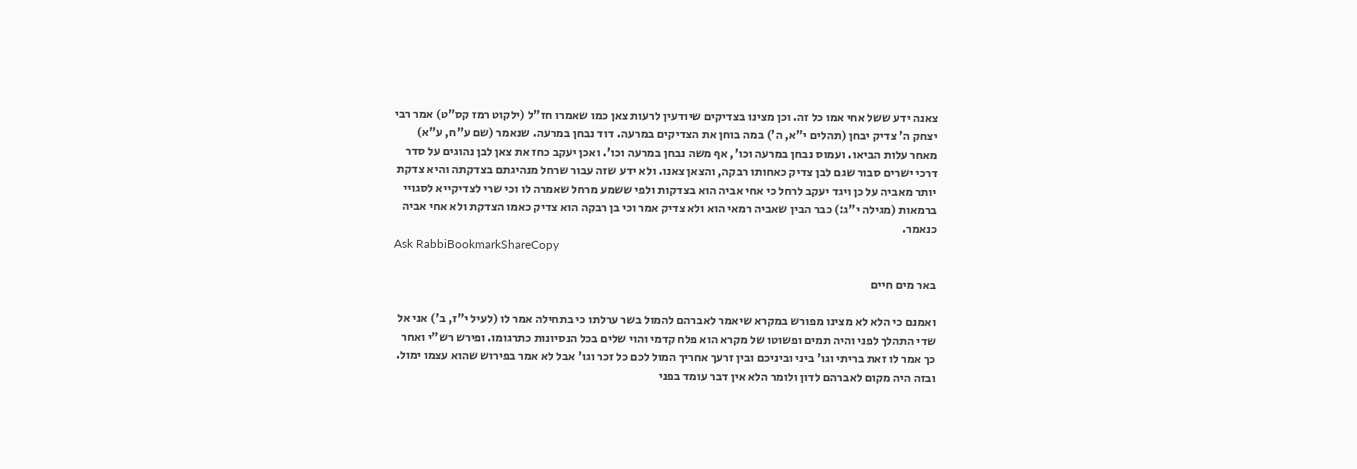צאנה ידע ששל אחי אמו כל זה. וכן מצינו בצדיקים שיודעין לרעות צאן כמו שאמרו חז"ל (ילקוט רמז קס"ט) אמר רבי יצחק ה' צדיק יבחן (תהלים י"א, ה') במה בוחן את הצדיקים במרעה. דוד נבחן במרעה. שנאמר (שם ע"ח, ע"א) מאחר עלות הביאו. ועמוס נבחן במרעה וכו', אף משה נבחן במרעה וכו'. ואכן יעקב כחז את צאן לבן נהוגים על סדר דרכי ישרים סבור שגם לבן צדיק כאחותו רבקה, והצאן צאנו. ולא ידע שזה עבור שרחל מנהיגתם בצדקתה והיא צדקת יותר מאביה על כן ויגד יעקב לרחל כי אחי אביה הוא בצדקות ולפי ששמע מרחל שאמרה לו וכי שרי לצדיקייא לסגויי ברמאות (מגילה י"ג:) כבר הבין שאביה רמאי הוא ולא צדיק אמר וכי בן רבקה הוא צדיק כאמו הצדקת ולא אחי אביה כנאמר.
Ask RabbiBookmarkShareCopy

באר מים חיים

ואמנם כי הלא לא מצינו מפורש במקרא שיאמר לאברהם להמול בשר ערלתו כי בתחילה אמר לו (לעיל י"ז, ב') אני אל שדי התהלך לפני והיה תמים ופשוטו של מקרא הוא פלח קדמי והוי שלים בכל הנסיונות כתרגומו. ופירש רש"י ואחר כך אמר לו זאת בריתי וגו' ביני וביניכם ובין זרעך אחריך המול לכם כל זכר וגו' אבל לא אמר בפירוש שהוא עצמו ימול. ובזה היה מקום לאברהם לדון ולומר הלא אין דבר עומד בפני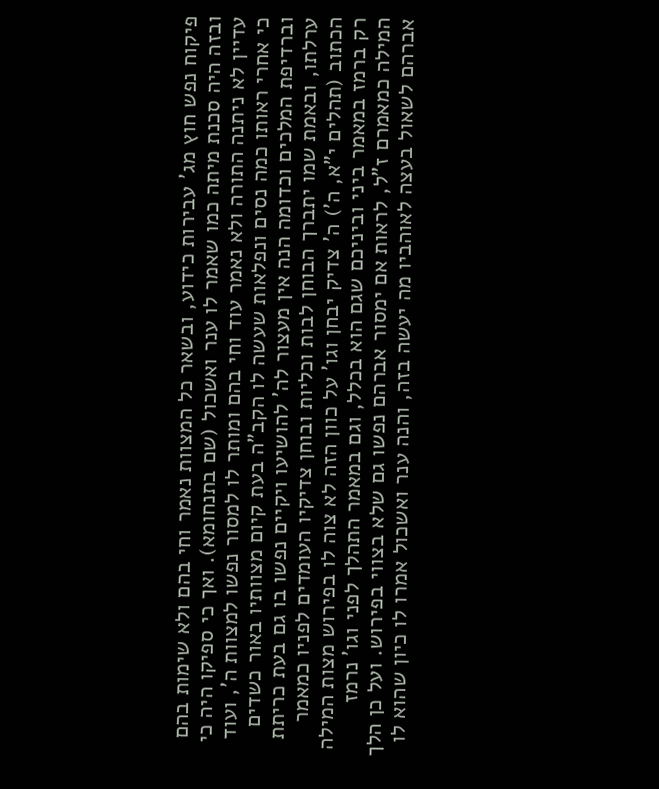פיקוח נפש חוץ מג' עבירות כידוע, ובשאר כל המצוות נאמר וחי בהם ולא שימות בהם ובזה היה סכנת מיתה כמו שאמר לו ענר ואשכול (שם בתנחומא). ואך כי ספיקו היה כי עדיין לא ניתנה התורה ולא נאמר עוד וחי בהם ומותר לו למסור נפשו למצוות ה', ועוד כי אחרי ראותו כמה נסים ונפלאות שעשה לו הקב"ה בעת קיום מצוותיו באור כשדים וברדיפת המלכים וכדומה הנה אין מעצור לה' להושיעו ויקיים נפשו בו גם בעת כריתת ערלתו, ובאמת שמו יתברך הבוחן לבות וכליות ובוחן צדיקיו העומדים לפניו כמאמר הכתוב (תהלים י"א, ה') ה' צדיק יבחן וגו' על כוון הזה לא צוה לו בפירוש מצות המילה רק ברמז במאמר ביני וביניכם שגם הוא בכלל, וגם במאמר התהלך לפני וגו' נרמז המילה כמאמרם ז"ל, לראות אם ימסור אברהם נפשו גם שלא בצווי בפירוש. ועל כן הלך אברהם לשאול בעצה לאוהביו מה יעשה בזה, והנה ענר ואשכול אמרו לו כיון שהוא לו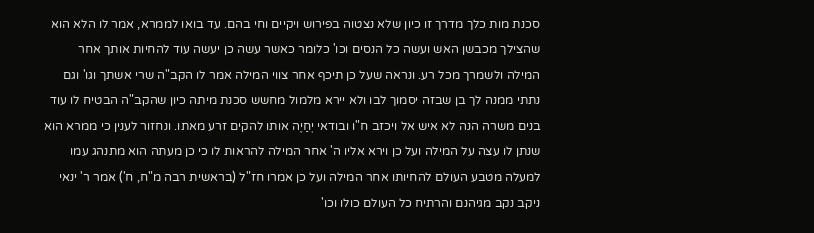סכנת מות כלך מדרך זו כיון שלא נצטוה בפירוש ויקיים וחי בהם. עד בואו לממרא, אמר לו הלא הוא שהצילך מכבשן האש ועשה כל הנסים וכו' כלומר כאשר עשה כן יעשה עוד להחיות אותך אחר המילה ולשמרך מכל רע. ונראה שעל כן תיכף אחר צווי המילה אמר לו הקב"ה שרי אשתך וגו' וגם נתתי ממנה לך בן שבזה יסמוך לבו ולא יירא מלמול מחשש סכנת מיתה כיון שהקב"ה הבטיח לו עוד בנים משרה הנה לא איש אל ויכזב ח"ו ובודאי יְחַיֶה אותו להקים זרע מאתו. ונחזור לענין כי ממרא הוא שנתן לו עצה על המילה ועל כן וירא אליו ה' אחר המילה להראות לו כי כן מעתה הוא מתנהג עמו למעלה מטבע העולם להחיותו אחר המילה ועל כן אמרו חז"ל (בראשית רבה מ"ח, ח') אמר ר' ינאי ניקב נקב מגיהנם והרתיח כל העולם כולו וכו'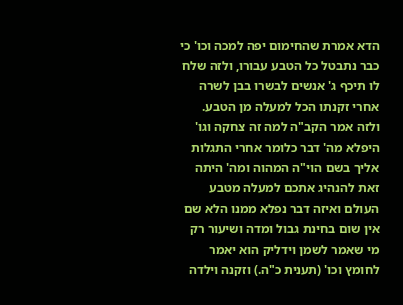הדא אמרת שהחימום יפה למכה וכו' כי כבר נתבטל כל הטבע עבורו, ולזה שלח לו תיכף ג' אנשים לבשרו בבן לשרה אחרי זקנתו הכל למעלה מן הטבע. ולזה אמר הקב"ה למה זה צחקה וגו' היפלא מה' דבר כלומר אחרי התגלות אליך בשם הוי"ה המהוה ומה' היתה זאת להנהיג אתכם למעלה מטבע העולם ואיזה דבר נפלא ממנו הלא שם אין שום בחינת גבול ומדה ושיעור רק מי שאמר לשמן וידליק הוא יאמר לחומץ וכו' (תענית כ"ה.) וזקנה וילדה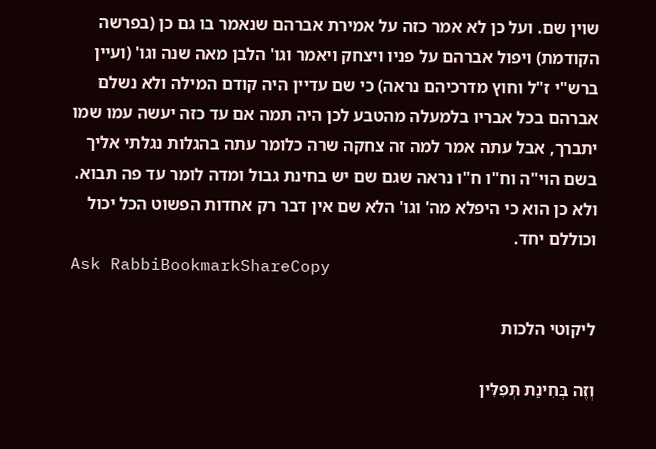שוין שם. ועל כן לא אמר כזה על אמירת אברהם שנאמר בו גם כן (בפרשה הקודמת) ויפול אברהם על פניו ויצחק ויאמר וגו' הלבן מאה שנה וגו' (ועיין ברש"י ז"ל וחוץ מדרכיהם נראה) כי שם עדיין היה קודם המילה ולא נשלם אברהם בכל אבריו בלמעלה מהטבע לכן היה תמה אם עד כזה יעשה עמו שמו יתברך, אבל עתה אמר למה זה צחקה שרה כלומר עתה בהגלות נגלתי אליך בשם הוי"ה וח"ו ח"ו נראה שגם שם יש בחינת גבול ומדה לומר עד פה תבוא. ולא כן הוא כי היפלא מה' וגו' הלא שם אין דבר רק אחדות הפשוט הכל יכול וכוללם יחד.
Ask RabbiBookmarkShareCopy

ליקוטי הלכות

וְזֶה בְּחִינַת תְּפִלִּין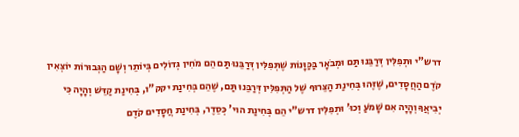דרש"י וּתְפִלִּין דְּרַבֵּנוּ תַּם וּמְבֹאָר בַּכַּוָּנוֹת שֶׁתְּפִלִּין דְּרַבֵּנוּ תַּם הֵם מֹחִין גְּדוֹלִים בְּיוֹתֵר וְשָׁם הַגְּבוּרוֹת יוֹצְאִין קֹדֶם הַחֲסָדִים, שֶׁזֶּהוּ בְּחִינַת הַצֵּרוּף שֶׁל הַתְּפִלִּין דְּרַבֵּנוּ תַּם, שֶׁהֵם בְּחִינַת יקק"ו, בְּחִינַת קַדֵּשׁ וְהָיָה כִּי יְבִיאֲךָ וְהָיָה אִם שָׁמֹעַ וְכוּ' וּתְפִלִּין דרש"י הֵם בְּחִינַת הוי' כְּסֵדֶר, בְּחִינַת חֲסָדִים קֹדֶם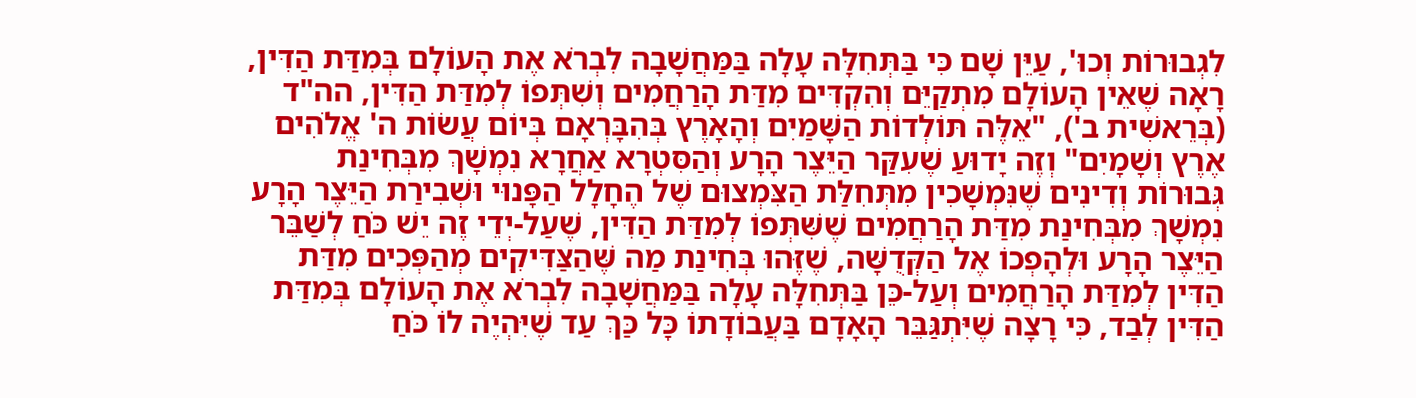לִגְבוּרוֹת וְכוּ', עַיֵּן שָׁם כִּי בַּתְּחִלָּה עָלָה בַּמַּחֲשָׁבָה לִבְרֹא אֶת הָעוֹלָם בְּמִדַּת הַדִּין, רָאָה שֶׁאֵין הָעוֹלָם מִתְקַיֵּם וְהִקְדִּים מִדַּת הָרַחֲמִים וְשִׁתְּפוֹ לְמִדַּת הַדִּין, הה"ד (בְּרֵאשִׁית ב'), "אֵלֶּה תּוֹלְדוֹת הַשָּׁמַיִם וְהָאָרֶץ בְּהִבָּרְאָם בְּיוֹם עֲשׂוֹת ה' אֱלֹהִים אֶרֶץ וְשָׁמָיִם" וְזֶה יָדוּעַ שֶׁעִקַּר הַיֵּצֶר הָרָע וְהַסִּטְרָא אַחֲרָא נִמְשָׁךְ מִבְּחִינַת גְּבוּרוֹת וְדִינִים שֶׁנִּמְשָׁכִין מִתְּחִלַּת הַצִּמְצוּם שֶׁל הֶחָלָל הַפָּנוּי וּשְׁבִירַת הַיֵּצֶר הָרָע נִמְשָׁךְ מִבְּחִינַת מִדַּת הָרַחֲמִים שֶׁשִּׁתְּפוֹ לְמִדַּת הַדִּין, שֶׁעַל-יְדֵי זֶה יֵשׁ כֹּחַ לְשַׁבֵּר הַיֵּצֶר הָרָע וּלְהָפְכוֹ אֶל הַקְּדֻשָּׁה, שֶׁזֶּהוּ בְּחִינַת מַה שֶּׁהַצַּדִּיקִים מְהַפְּכִים מִדַּת הַדִּין לְמִדַּת הָרַחֲמִים וְעַל-כֵּן בַּתְּחִלָּה עָלָה בַּמַּחֲשָׁבָה לִבְרֹא אֶת הָעוֹלָם בְּמִדַּת הַדִּין לְבַד, כִּי רָצָה שֶׁיִּתְגַּבֵּר הָאָדָם בַּעֲבוֹדָתוֹ כָּל כַּךְ עַד שֶׁיִּהְיֶה לוֹ כֹּחַ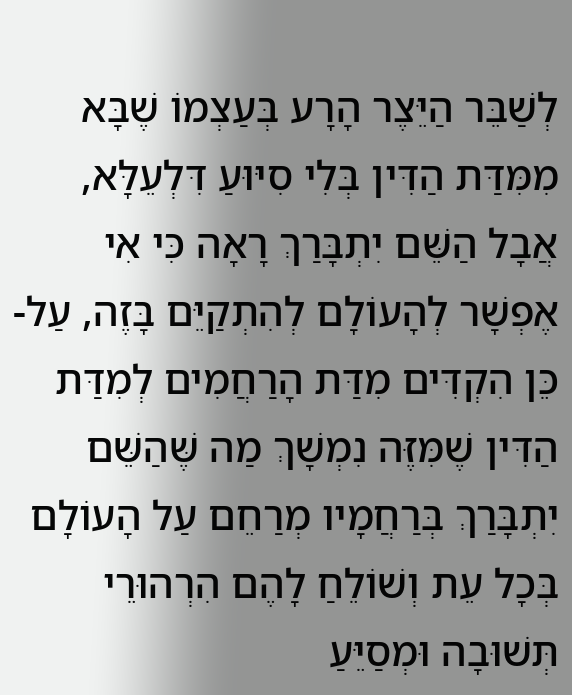לְשַׁבֵּר הַיֵּצֶר הָרָע בְּעַצְמוֹ שֶׁבָּא מִמִּדַּת הַדִּין בְּלִי סִיּוּעַ דִּלְעֵלָּא, אֲבָל הַשֵּׁם יִתְבָּרַךְ רָאָה כִּי אִי אֶפְשָׁר לְהָעוֹלָם לְהִתְקַיֵּם בָּזֶה, עַל-כֵּן הִקְדִּים מִדַּת הָרַחֲמִים לְמִדַּת הַדִּין שֶׁמִּזֶּה נִמְשָׁךְ מַה שֶּׁהַשֵּׁם יִתְבָּרַךְ בְּרַחֲמָיו מְרַחֵם עַל הָעוֹלָם בְּכָל עֵת וְשׁוֹלֵחַ לָהֶם הִרְהוּרֵי תְּשׁוּבָה וּמְסַיֵּעַ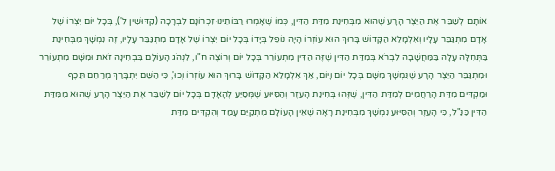אוֹתָם לְשַׁבֵּר אֶת הַיֵּצֶר הָרָע שֶׁהוּא מִבְּחִינַת מִדַּת הַדִּין, כְּמוֹ שֶׁאָמְרוּ רַבּוֹתֵינוּ זִכְרוֹנָם לִבְרָכָה (קִדּוּשִׁין ל'), בְּכָל יוֹם יִצְרוֹ שֶׁל אָדָם מִתְגַּבֵּר עָלָיו וְאִלְמָלֵא הַקָּדוֹשׁ בָּרוּךְ הוּא עוֹזְרוֹ הָיָה נוֹפֵל בְּיָדוֹ בְּכָל יוֹם יִצְרוֹ שֶׁל אָדָם מִתְגַּבֵּר עָלָיו, זֶה נִמְשָׁךְ מִבְּחִינַת בַּתְּחִלָּה עָלָה בַּמַּחֲשָׁבָה לִבְרֹא בְּמִדַּת הַדִּין שֶׁזֶּה הַדִּין מִתְעוֹרֵר בְּכָל יוֹם וְרוֹצֶה ח"ו, לִנְהֹג הָעוֹלָם בִּבְחִינָה זֹאת וּמִשָּׁם מִתְעוֹרֵר וּמִתְגַּבֵּר הַיֵּצֶר הָרָע שֶׁנִּמְשָׁךְ מִשָּׁם בְּכָל יוֹם וָיוֹם, אַךְ אִלְמָלֵא הַקָּדוֹשׁ בָּרוּךְ הוּא עוֹזְרוֹ וְכוּ', כִּי הַשֵּׁם יִתְבָּרַךְ מְרַחֵם תֵּכֶף וּמַקְדִּים מִדַּת הָרַחֲמִים לְמִדַּת הַדִּין, שֶׁזֶּהוּ בְּחִינַת הָעֵזֶר וְהַסִּיּוּעַ שֶׁמְּסַיֵּעַ לְהָאָדָם בְּכָל יוֹם לְשַׁבֵּר אֶת הַיֵּצֶר הָרָע שֶׁהוּא מִמִּדַּת הַדִּין כַּנַּ"ל, כִּי הָעֵזֶר וְהַסִּיּוּעַ נִמְשָׁךְ מִבְּחִינַת רָאָה שֶׁאֵין הָעוֹלָם מִתְקַיֵּם עָמַד וְהִקְדִּים מִדַּת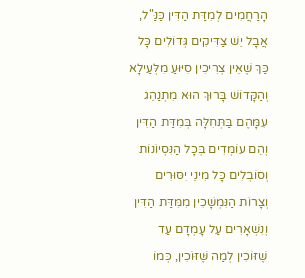הָרַחֲמִים לְמִדַּת הַדִּין כַּנַּ"ל, אֲבָל יֵשׁ צַדִּיקִים גְּדוֹלִים כָּל כַּךְ שֶׁאֵין צְרִיכִין סִיּוּעַ מִלְּעַילָא וְהַקָּדוֹשׁ בָּרוּךְ הוּא מִתְנַהֵג עִמָּהֶם בַּתְּחִלָּה בְּמִדַּת הַדִּין וְהֵם עוֹמְדִים בְּכָל הַנִּסְיוֹנוֹת וְסוֹבְלִים כָּל מִינֵי יִסּוּרִים וְצָרוֹת הַנִּמְשָׁכִין מִמִּדַּת הַדִּין וְנִשְׁאָרִים עַל עָמְדָם עַד שֶׁזּוֹכִין לְמַה שֶּׁזּוֹכִין, כְּמוֹ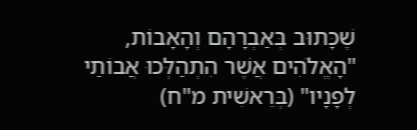שֶׁכָּתוּב בְּאַבְרָהָם וְהָאָבוֹת, "הָאֱלֹהִים אֲשֶׁר הִתְהַלְּכוּ אֲבוֹתַי לְפָנָיו" (בְּרֵאשִׁית מ"ח)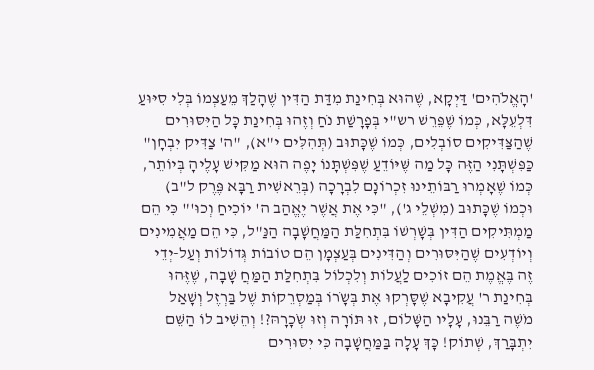'הָאֱלֹהִים' דַּיְקָא, שֶׁהוּא בְּחִינַת מִדַּת הַדִּין שֶׁהָלַךְ מֵעַצְמוֹ בְּלִי סִיּוּעַ דִּלְעֵלָּא, כְּמוֹ שֶׁפֵּרֵשׁ רש"י בְּפָרָשַׁת נֹחַ וְזֶהוּ בְּחִינַת כָּל הַיִּסּוּרִים שֶׁהַצַּדִּיקִים סוֹבְלִים, כְּמוֹ שֶׁכָּתוּב (תְּהִלִּים י"א), "ה' צַדִּיק יִבְחָן" כַּפִּשְׁתָּנִי הַזֶּה כָּל מַה שֶּׁיּוֹדֵעַ שֶׁפִּשְׁתָּנוֹ יָפֶה הוּא מַקִּישׁ עָלֶיהָ בְּיוֹתֵר, כְּמוֹ שֶׁאָמְרוּ רַבּוֹתֵינוּ זִכְרוֹנָם לִבְרָכָה (בְּרֵאשִׁית רַבָּא פֶּרֶק ל"ב) וּכְמוֹ שֶׁכָּתוּב (מִשְׁלֵי ג'), "כִּי אֶת אֲשֶׁר יֶאֱהַב ה' יוֹכִיחַ וְכוּ'" כִּי הֵם מַמְתִּיקִים הַדִּין בְּשָׁרְשׁוֹ בִּתְחִלַּת הַמַּחֲשָׁבָה הַנַּ"ל, כִּי הֵם מַאֲמִינִים וְיוֹדְעִים שֶׁהַיִּסּוּרִים וְהַדִּינִים בְּעַצְמָן הֵם טוֹבוֹת גְּדוֹלוֹת וְעַל-יְדֵי זֶה בֶּאֱמֶת הֵם זוֹכִים לַעֲלוֹת וְלִכְלוֹל בִּתְחִלַּת הַמַּחֲ שָׁבָה, שֶׁזֶּהוּ בְּחִינַת ר' עֲקִיבָא שֶׁסָּרְקוּ אֶת בְּשָֹרוֹ בְּמַסְרֵקוֹת שֶׁל בַּרְזֶל וְשָׁאַל מֹשֶׁה רַבֵּנוּ, עָלָיו הַשָּׁלוֹם, זוּ תּוֹרָה וְזוּ שְֹכָרָהּ?! וְהֵשִׁיב לוֹ הַשֵּׁם יִתְבָּרַךְ, שְׁתוֹק! כָּךְ עָלָה בַּמַּחֲשָׁבָה כִּי יִסּוּרִים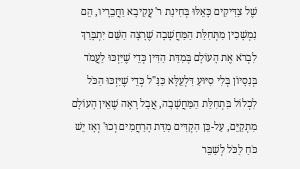שֶׁל צַדִּיקִים כָּאֵלּוּ בְּחִינַת ר' עֲקִיבָא וַחֲבֵרָיו, הֵם נִמְשָׁכִין מִתְּחִלַּת הַמַּחֲשָׁבָה שֶׁרָצָה הַשֵּׁם יִתְבָּרַךְ לִבְרֹא אֶת הָעוֹלָם בְּמִדַּת הַדִּין כְּדֵי שֶׁיִּזְכּוּ לַעֲמֹד בְּנִסָיוֹן בְּלִי סִיּוּעַ דִּלְעֵלָּא כַּנַּ"ל כְּדֵי שֶׁיִּזְכּוּ הַכֹּל לִכְלוֹל בִּתְחִלַּת הַמַּחֲשָׁבָה, אֲבָל רָאָה שֶׁאֵין הָעוֹלָם מִתְקַיֵּם, עַל-כֵּן הִקְדִּים מִדַּת הָרַחֲמִים וְכוּ' וְאָז יֵשׁ כֹּחַ לַכֹּל לְשַׁבֵּר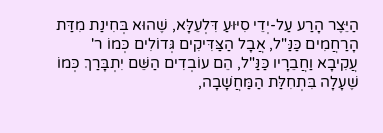הַיֵּצֶר הָרַע עַל-יְדֵי סִיּוּעַ דִּלְעֵלָּא, שֶׁהוּא בְּחִינַת מִדַּת הָרַחֲמִים כַּנַּ"ל, אֲבָל הַצַּדִּיקִים גְּדוֹלִים כְּמוֹ ר' עֲקִיבָא וַחֲבֵרָיו כַּנַּ"ל, הֵם עוֹבְדִים הַשֵּׁם יִתְבָּרַךְ כְּמוֹ שֶׁעָלָה בִּתְחִלַּת הַמַּחֲשָׁבָה,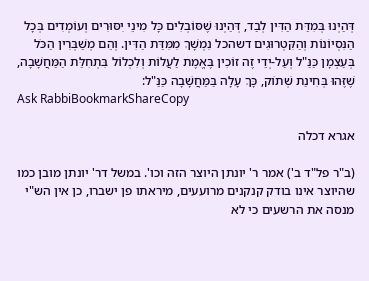דְּהַיְנוּ בְּמִדַּת הַדִּין לְבַד, דְּהַיְנוּ שֶׁסּוֹבְלִים כָּל מִינֵי יִסּוּרִים וְעוֹמְדִים בְּכָל הַנִּסְיוֹנוֹת וְהַקִּטְרוּגִים דשהכל נִמְשָׁךְ מִמִּדַּת הַדִּין. וְהֵם מְשַׁבְּרִין הַכֹּל בְּעַצְמָן כַּנַּ"ל וְעַל-יְדֵי זֶה זוֹכִין בֶּאֱמֶת לַעֲלוֹת וְלִכְלוֹל בִּתְחִלַּת הַמַּחֲשָׁבָה, שֶׁזֶּהוּ בְּחִינַת שְׁתוֹק, כָּךְ עָלָה בַּמַּחֲשָׁבָה כַּנַּ"ל:
Ask RabbiBookmarkShareCopy

אגרא דכלה

(ב"ר פל"ד ב') אמר ר' יונתן היוצר הזה וכו'. במשל דר' יונתן מובן כמו שהיוצר אינו בודק קנקנים מרועעים, מיראתו פן ישברו, כן אין הש"י מנסה את הרשעים כי לא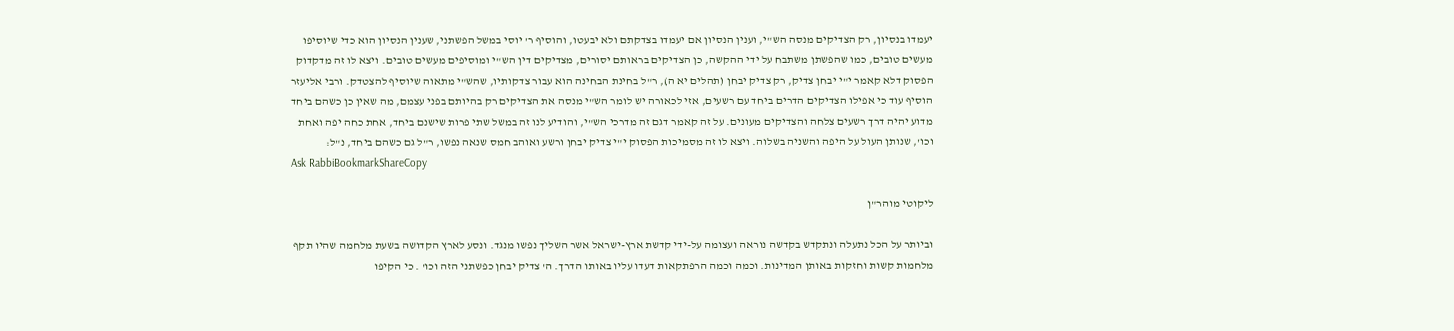יעמדו בנסיון, רק הצדיקים מנסה הש"י, וענין הנסיון אם יעמדו בצדקתם ולא יבעטו, והוסיף ר' יוסי במשל הפשתני, שענין הנסיון הוא כדי שיוסיפו מעשים טובים, כמו שהפשתן משתבח על ידי ההקשה, כן הצדיקים בראותם יסורים, מצדיקים דין הש"י ומוסיפים מעשים טובים. ויצא לו זה מדקדוק הפסוק דלא קאמר י"י יבחן צדיק, רק צדיק יבחן (תהלים יא ה), ר"ל בחינת הבחינה הוא עבור צדקותיו, שהש"י מתאוה שיוסיף להצטדק. ורבי אליעזר הוסיף עוד כי אפילו הצדיקים הדרים ביחד עם רשעים, אזי לכאורה יש לומר הש"י מנסה את הצדיקים רק בהיותם בפני עצמם, מה שאין כן כשהם ביחד מדוע יהיה דרך רשעים צלחה והצדיקים מעונים. על זה קאמר דגם זה מדרכי הש"י, והודיע לנו זה במשל שתי פרות שישנם ביחד, אחת כחה יפה ואחת וכו', שנותן העול על היפה והשניה בשלוה. ויצא לו זה מסמיכות הפסוק י"י צדיק יבחן ורשע ואוהב חמס שנאה נפשו, ר"ל גם כשהם ביחד, נ"ל:
Ask RabbiBookmarkShareCopy

ליקוטי מוהר"ן

וביותר על הכל נתעלה ונתקדש בקדשה נוראה ועצומה על-ידי קדשת ארץ-ישראל אשר השליך נפשו מנגד. ונסע לארץ הקדושה בשעת מלחמה שהיו תקף מלחמות קשות וחזקות באותן המדינות. וכמה וכמה הרפתקאות דעדו עליו באותו הדרך. ה' צדיק יבחן כפשתני הזה וכו' . כי הקיפו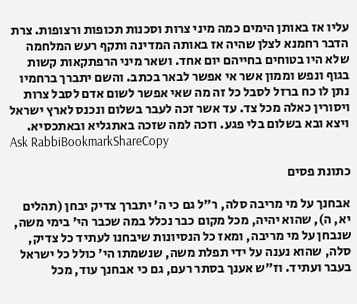עליו אז באותן הימים כמה מיני צרות וסכנות תכופות ורצופות. צרת הדבר רחמנא לצלן שהיה אז באותה המדינה ותקף רעש המלחמה שלא היו בטוחים בחייהם יום אחד. ושאר מיני הרפתקאות קשות בגוף ונפש וממון אשר אי אפשר לבאר בכתב. והשם יתברך ברחמיו נתן לו כח ברזל לסבל כל זה מה שאי אפשר לשום אדם לסבל צרות ויסורין כאלה מכל צד. עד אשר זכה לעבר בשלום ונכנס לארץ ישראל ויצא ובא בשלום בלי פגע. וזכה למה שזכה באתגליא ובאתכסיא.
Ask RabbiBookmarkShareCopy

כתונת פסים

אבחנך על מי מריבה סלה, ר"ל גם כי ה' יתברך צדיק יבחן (תהלים יא, ה), שהוא יהיה, מכל מקום כבר נכלל במה שכבר הי' בימי משה, שנבחן על מי מריבה, ומאז כל הנסיונות שיבחנו לעתיד כל צדיק, סלה, שהוא נענה על ידי תפלת משה, שנשמתו הי' כולל כל ישראל בעבר ועתיד. וז"ש אענך בסתר רעם, גם כי אבחנך עוד, מכל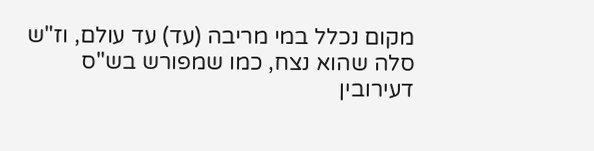מקום נכלל במי מריבה (עד) עד עולם, וז"ש סלה שהוא נצח, כמו שמפורש בש"ס דעירובין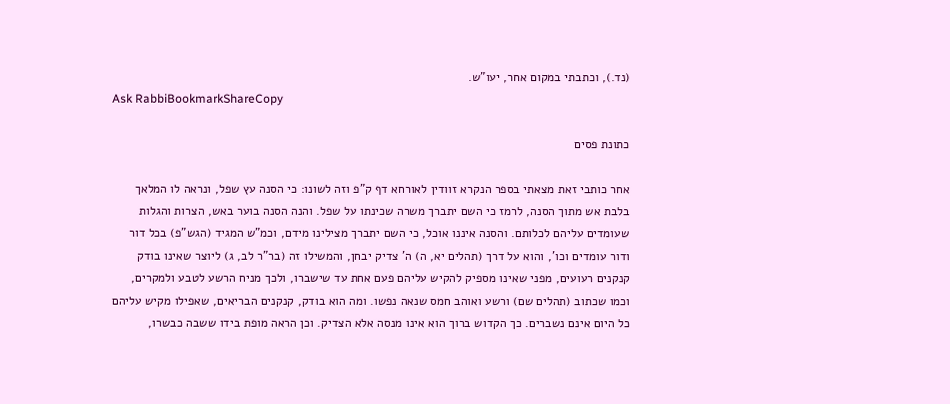(נד.), וכתבתי במקום אחר, יעו"ש.
Ask RabbiBookmarkShareCopy

כתונת פסים

אחר כותבי זאת מצאתי בספר הנקרא זוודין לאורחא דף ק"פ וזה לשונו: כי הסנה עץ שפל, ונראה לו המלאך בלבת אש מתוך הסנה, לרמז כי השם יתברך משרה שכינתו על שפל. והנה הסנה בוער באש, הצרות והגלות שעומדים עליהם לכלותם. והסנה איננו אוכל, כי השם יתברך מצילינו מידם, וכמ"ש המגיד (הגש"פ) בכל דור ודור עומדים וכו', והוא על דרך (תהלים יא, ה) ה' צדיק יבחן, והמשילו זה (בר"ר לב, ג) ליוצר שאינו בודק קנקנים רעועים, מפני שאינו מספיק להקיש עליהם פעם אחת עד שישברו, ולכך מניח הרשע לטבע ולמקרים, וכמו שכתוב (תהלים שם) ורשע ואוהב חמס שנאה נפשו. ומה הוא בודק, קנקנים הבריאים, שאפילו מקיש עליהם כל היום אינם נשברים. כך הקדוש ברוך הוא אינו מנסה אלא הצדיק. וכן הראה מופת בידו ששבה כבשרו,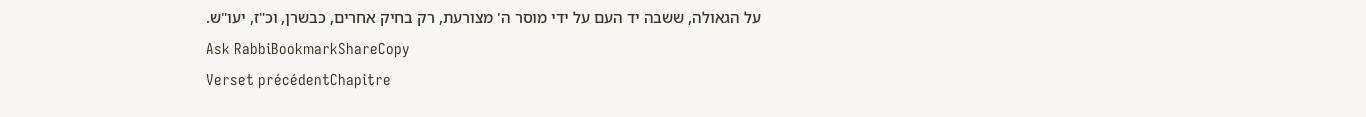על הגאולה, ששבה יד העם על ידי מוסר ה' מצורעת, רק בחיק אחרים, כבשרן, וכ"ז, יעו"ש.
Ask RabbiBookmarkShareCopy
Verset précédentChapitre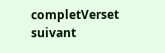completVerset suivant